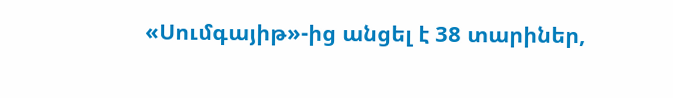«Սումգայիթ»-ից անցել է 38 տարիներ,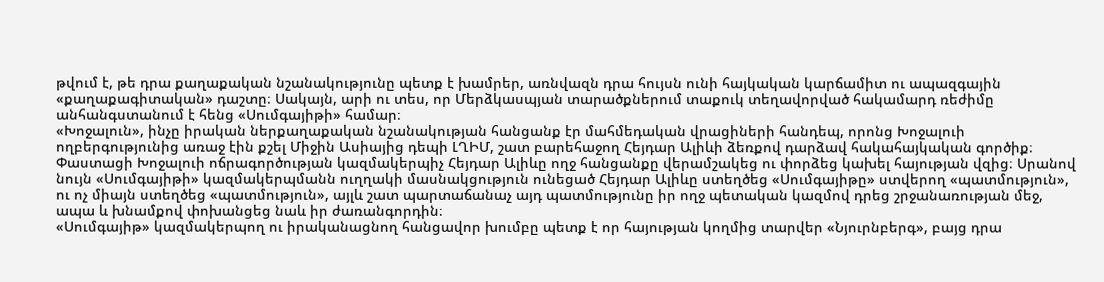թվում է, թե դրա քաղաքական նշանակությունը պետք է խամրեր, առնվազն դրա հույսն ունի հայկական կարճամիտ ու ապազգային «քաղաքագիտական» դաշտը։ Սակայն, արի ու տես, որ Մերձկասպյան տարածքներում տաքուկ տեղավորված հակամարդ ռեժիմը անհանգստանում է հենց «Սումգայիթի» համար։
«Խոջալուն», ինչը իրական ներքաղաքական նշանակության հանցանք էր մահմեդական վրացիների հանդեպ, որոնց Խոջալուի ողբերգությունից առաջ էին քշել Միջին Ասիայից դեպի ԼՂԻՄ, շատ բարեհաջող Հեյդար Ալիևի ձեռքով դարձավ հակահայկական գործիք։ Փաստացի Խոջալուի ոճրագործության կազմակերպիչ Հեյդար Ալիևը ողջ հանցանքը վերամշակեց ու փորձեց կախել հայության վզից։ Սրանով նույն «Սումգայիթի» կազմակերպմանն ուղղակի մասնակցություն ունեցած Հեյդար Ալիևը ստեղծեց «Սումգայիթը» ստվերող «պատմություն», ու ոչ միայն ստեղծեց «պատմություն», այլև շատ պարտաճանաչ այդ պատմությունը իր ողջ պետական կազմով դրեց շրջանառության մեջ, ապա և խնամքով փոխանցեց նաև իր ժառանգորդին։
«Սումգայիթ» կազմակերպող ու իրականացնող հանցավոր խումբը պետք է որ հայության կողմից տարվեր «Նյուրնբերգ», բայց դրա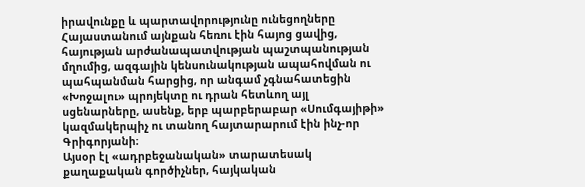իրավունքը և պարտավորությունը ունեցողները Հայաստանում այնքան հեռու էին հայոց ցավից, հայության արժանապատվության պաշտպանության մղումից, ազգային կենսունակության ապահովման ու պահպանման հարցից, որ անգամ չգնահատեցին «Խոջալու» պրոյեկտը ու դրան հետևող այլ սցենարները, ասենք, երբ պարբերաբար «Սումգայիթի» կազմակերպիչ ու տանող հայտարարում էին ինչ-որ Գրիգորյանի։
Այսօր էլ «ադրբեջանական» տարատեսակ քաղաքական գործիչներ, հայկական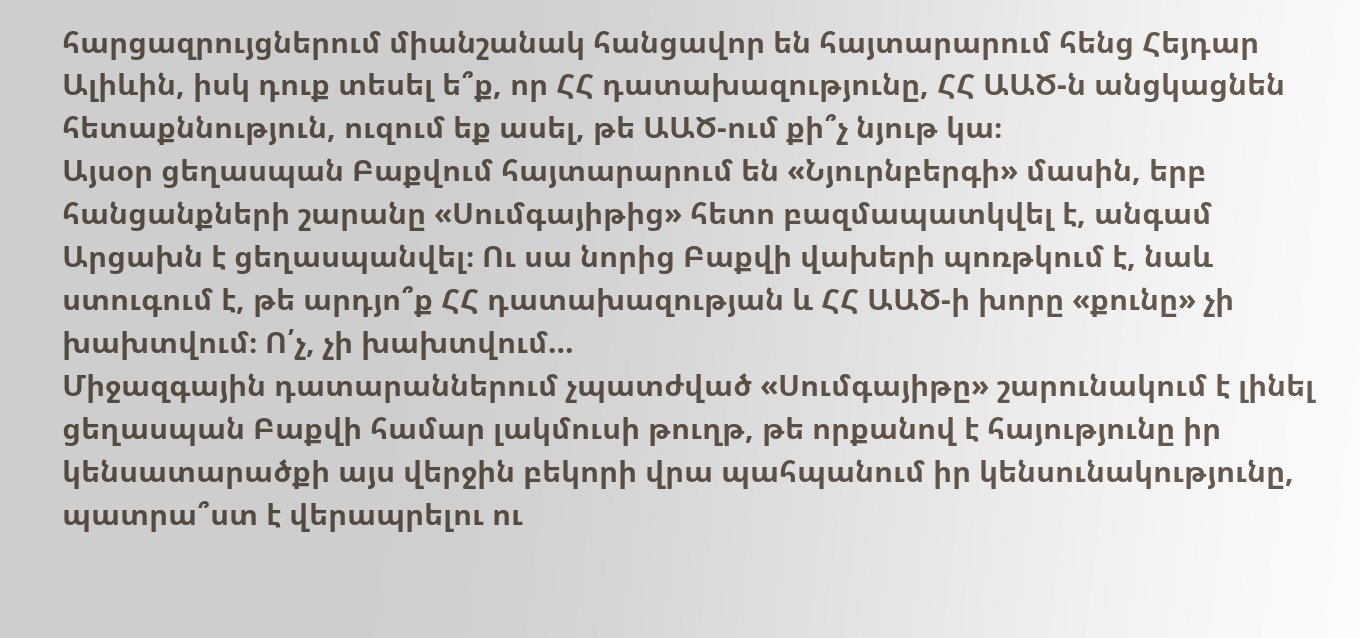հարցազրույցներում միանշանակ հանցավոր են հայտարարում հենց Հեյդար Ալիևին, իսկ դուք տեսել ե՞ք, որ ՀՀ դատախազությունը, ՀՀ ԱԱԾ-ն անցկացնեն հետաքննություն, ուզում եք ասել, թե ԱԱԾ-ում քի՞չ նյութ կա։
Այսօր ցեղասպան Բաքվում հայտարարում են «Նյուրնբերգի» մասին, երբ հանցանքների շարանը «Սումգայիթից» հետո բազմապատկվել է, անգամ Արցախն է ցեղասպանվել։ Ու սա նորից Բաքվի վախերի պոռթկում է, նաև ստուգում է, թե արդյո՞ք ՀՀ դատախազության և ՀՀ ԱԱԾ-ի խորը «քունը» չի խախտվում։ Ո՛չ, չի խախտվում…
Միջազգային դատարաններում չպատժված «Սումգայիթը» շարունակում է լինել ցեղասպան Բաքվի համար լակմուսի թուղթ, թե որքանով է հայությունը իր կենսատարածքի այս վերջին բեկորի վրա պահպանում իր կենսունակությունը, պատրա՞ստ է վերապրելու ու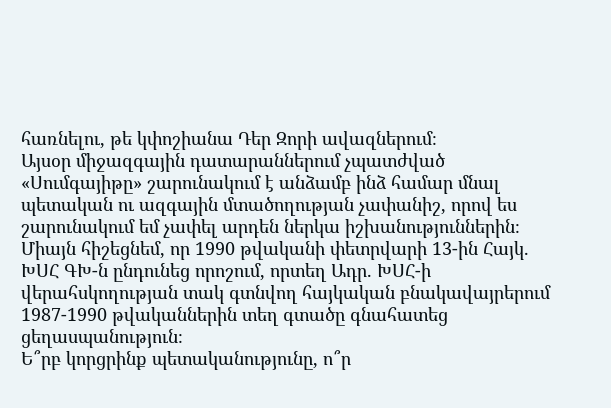հառնելու, թե կփոշիանա Դեր Զորի ավազներում։
Այսօր միջազգային դատարաններում չպատժված «Սումգայիթը» շարունակում է անձամբ ինձ համար մնալ պետական ու ազգային մտածողության չափանիշ, որով ես շարունակում եմ չափել արդեն ներկա իշխանություններին։
Միայն հիշեցնեմ, որ 1990 թվականի փետրվարի 13-ին Հայկ. ԽՍՀ ԳԽ-ն ընդունեց որոշում, որտեղ Ադր. ԽՍՀ-ի վերահսկողության տակ գտնվող հայկական բնակավայրերում 1987-1990 թվականներին տեղ գտածը գնահատեց ցեղասպանություն։
Ե՞րբ կորցրինք պետականությունը, ո՞ր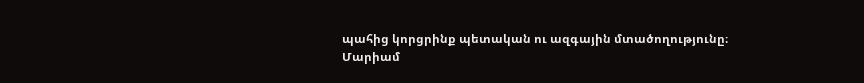պահից կորցրինք պետական ու ազգային մտածողությունը։
Մարիամ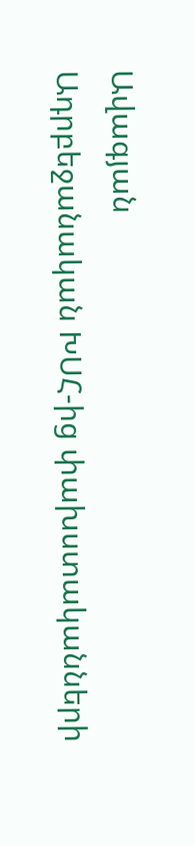Ավագյան
Ադրբեջանական ԽՍՀ-ից փախստականների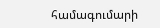համագումարի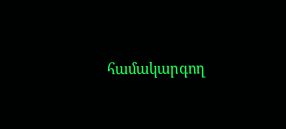համակարգող